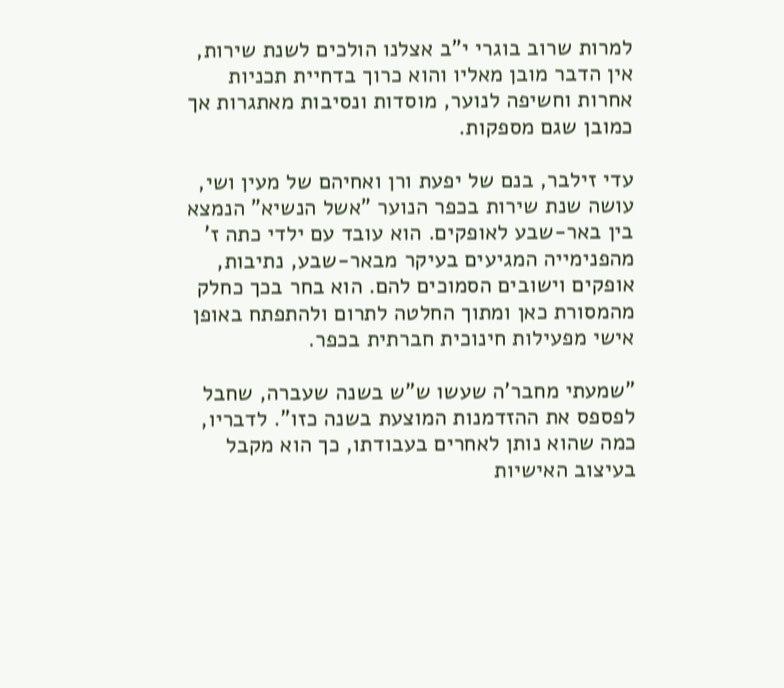למרות שרוב בוגרי י"ב אצלנו הולכים לשנת שירות, אין הדבר מובן מאליו והוא כרוך בדחיית תכניות אחרות וחשיפה לנוער, מוסדות ונסיבות מאתגרות אך כמובן שגם מספקות.

עדי זילבר, בנם של יפעת ורן ואחיהם של מעין ושי, עושה שנת שירות בכפר הנוער "אשל הנשיא" הנמצא בין באר-שבע לאופקים. הוא עובד עם ילדי כתה ז' מהפנימייה המגיעים בעיקר מבאר-שבע, נתיבות, אופקים וישובים הסמוכים להם. הוא בחר בכך כחלק מהמסורת כאן ומתוך החלטה לתרום ולהתפתח באופן אישי מפעילות חינוכית חברתית בכפר.

"שמעתי מחבר'ה שעשו ש"ש בשנה שעברה, שחבל לפספס את ההזדמנות המוצעת בשנה כזו". לדבריו, כמה שהוא נותן לאחרים בעבודתו, כך הוא מקבל בעיצוב האישיות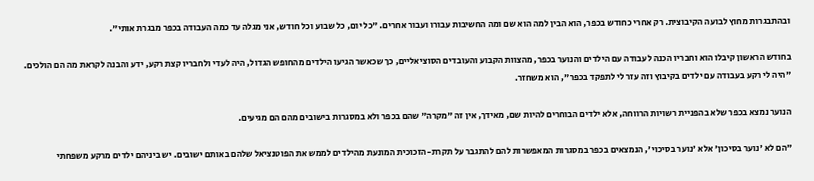ובהתבגרות מחוץ לבועה הקיבוצית. רק אחרי כחודש בכפר, הוא הבין למה הוא שם ומה החשיבות עבורו ועבור אחרים. "כל יום, כל שבוע וכל חודש, אני מגלה עד כמה העבודה בכפר מבגרת אותי".

בחודש הראשון קיבלו הוא וחבריו הכנה לעבודה עם הילדים והנוער בכפר, מהצוות הקבוע והעובדים הסוציאליים, כך שכאשר הגיעו הילדים מהחופש הגדול, היה לעדי ולחבריו קצת רקע, ידע והבנה לקראת מה הם הולכים. "היה לי רקע בעבודה עם ילדים בקיבוץ וזה עזר לי לתפקד בכפר", הוא משחזר.

הנוער נמצא בכפר שלא בהפניית רשויות הרווחה, אלא ילדים הבוחרים להיות שם, מאידך, אין זה "מקרה" שהם בכפר ולא במסגרות בישובים מהם הם מגיעים.

"הם לא 'נוער בסיכון' אלא 'נוער בסיכוי', הנמצאים בכפר במסגרות המאפשרות להם להתגבר על תקרת-הזכוכית המונעת מהילדים לממש את הפוטנציאל שלהם באותם ישובים. יש ביניהם ילדים מרקע משפחתי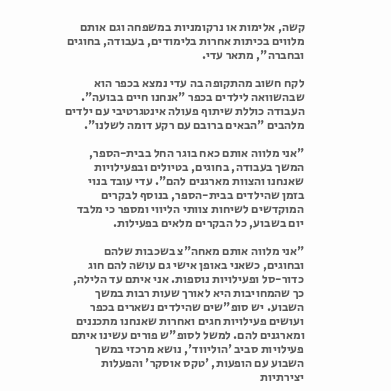קשה, אלימות או נרקומניות במשפחה וגם אותם מלווים בכיתות אחרות בלימודים, בעבודה, בחוגים ובחברה", מתאר עדי.

לקח חשוב מהתקופה בה עדי נמצא בכפר הוא שבהשוואה לילדים בכפר "אנחנו חיים בבועה". העבודה כוללת שיתוף פעולה אינטגרטיבי עם ילדים מלהבים "הבאים ברובם עם רקע דומה לשלנו".

"אני מלווה אותם כאח בוגר החל בבית-הספר, המשך בעבודה, בחוגים, בטיולים ובפעילויות שאנחנו והצוות מארגנים להם". עדי עובד בנוי בזמן שהילדים בבית-הספר, בנוסף לבקרים המוקדשים לשיחות צוותי הליווי ומספר כי מלבד יום בשבוע, כל הבקרים מלאים בפעילות.

"אני מלווה אותם מאחה"צ בשכבות שלהם ובחוגים, כשאני באופן אישי גם עושה להם חוג כדור-סל ופעילויות נוספות. אני איתם עד הלילה, כך שהמחויבות היא לאורך שעות רבות במשך השבוע. יש סופ"שים שהילדים נשארים בכפר ועושים פעילויות חגים ואחרות שאנחנו מתכננים ומארגנים להם. למשל לסופ"ש פורים עשינו איתם פעילויות סביב 'הוליווד', נושא מרכזי במשך השבוע עם הופעות, 'טקס אוסקר' והפעלות יצירתיות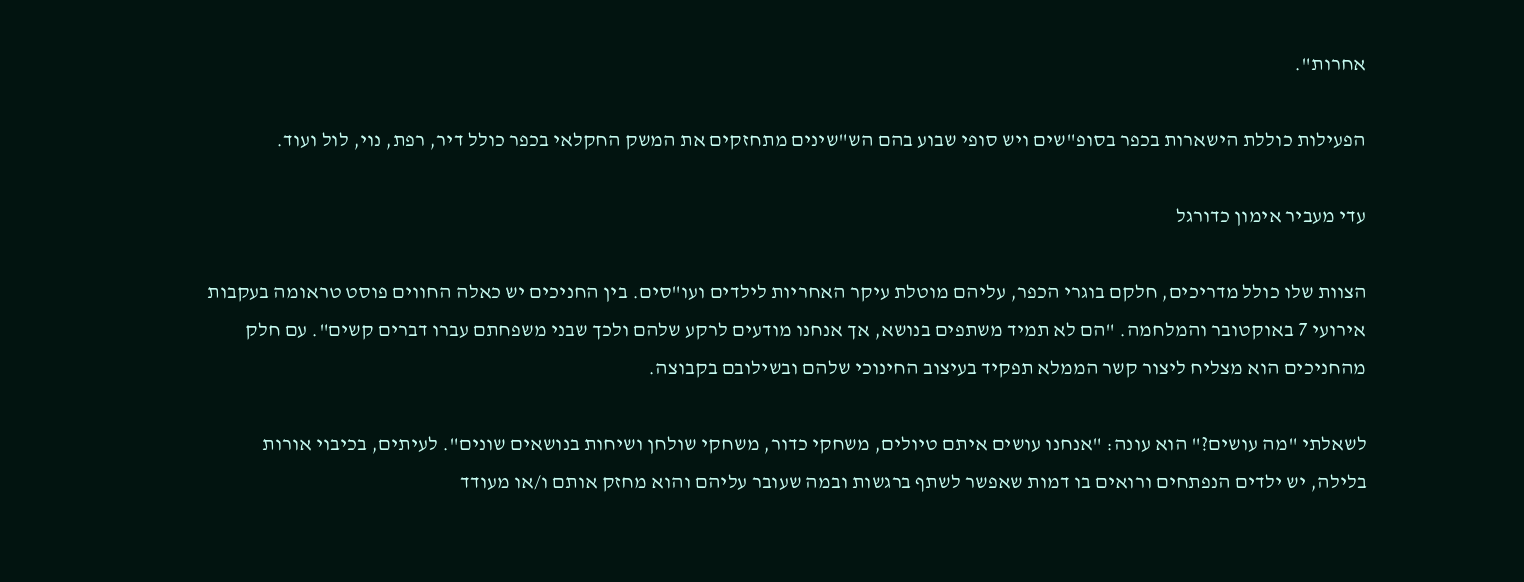אחרות".

הפעילות כוללת הישארות בכפר בסופ"שים ויש סופי שבוע בהם הש"שינים מתחזקים את המשק החקלאי בכפר כולל דיר, רפת, נוי, לול ועוד.

עדי מעביר אימון כדורגל

הצוות שלו כולל מדריכים, חלקם בוגרי הכפר, עליהם מוטלת עיקר האחריות לילדים ועו"סים. בין החניכים יש כאלה החווים פוסט טראומה בעקבות אירועי 7 באוקטובר והמלחמה. "הם לא תמיד משתפים בנושא, אך אנחנו מודעים לרקע שלהם ולכך שבני משפחתם עברו דברים קשים". עם חלק מהחניכים הוא מצליח ליצור קשר הממלא תפקיד בעיצוב החינוכי שלהם ובשילובם בקבוצה.

לשאלתי "מה עושים?" הוא עונה: "אנחנו עושים איתם טיולים, משחקי כדור, משחקי שולחן ושיחות בנושאים שונים". לעיתים, בכיבוי אורות בלילה, יש ילדים הנפתחים ורואים בו דמות שאפשר לשתף ברגשות ובמה שעובר עליהם והוא מחזק אותם ו/או מעודד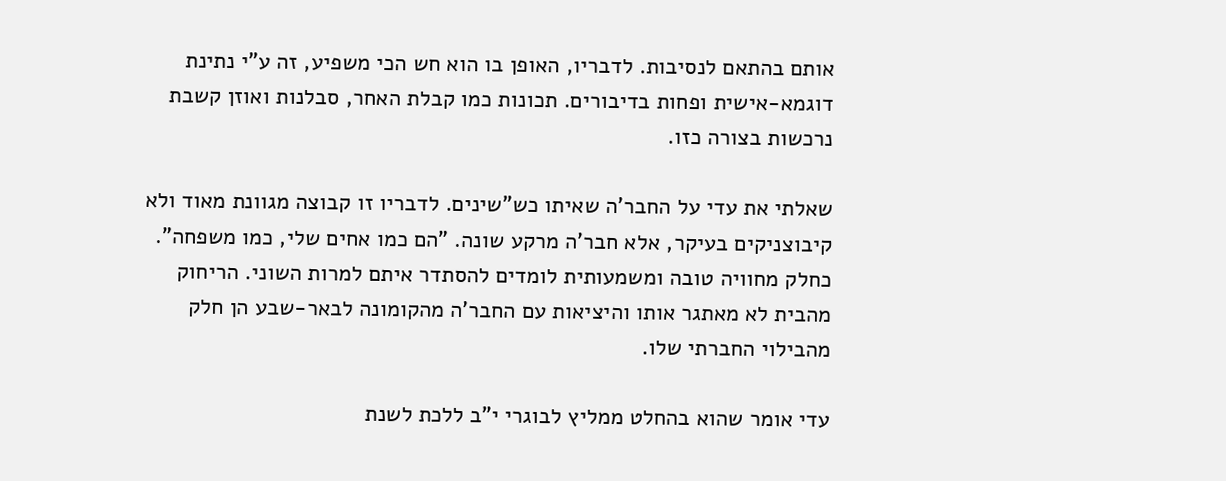אותם בהתאם לנסיבות. לדבריו, האופן בו הוא חש הכי משפיע, זה ע"י נתינת דוגמא-אישית ופחות בדיבורים. תכונות כמו קבלת האחר, סבלנות ואוזן קשבת נרכשות בצורה כזו.

שאלתי את עדי על החבר'ה שאיתו כש"שינים. לדבריו זו קבוצה מגוונת מאוד ולא קיבוצניקים בעיקר, אלא חבר'ה מרקע שונה. "הם כמו אחים שלי, כמו משפחה". כחלק מחוויה טובה ומשמעותית לומדים להסתדר איתם למרות השוני. הריחוק מהבית לא מאתגר אותו והיציאות עם החבר'ה מהקומונה לבאר-שבע הן חלק מהבילוי החברתי שלו.

עדי אומר שהוא בהחלט ממליץ לבוגרי י"ב ללכת לשנת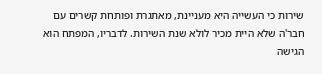שירות כי העשייה היא מעניינת, מאתגרת ופותחת קשרים עם חבר'ה שלא היית מכיר לולא שנת השירות. לדבריו, המפתח הוא הגישה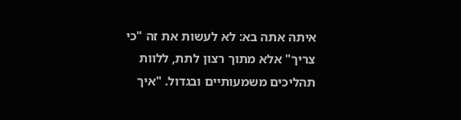איתה אתה בא: לא לעשות את זה "כי צריך" אלא מתוך רצון לתת, ללוות תהליכים משמעותיים ובגדול. "איך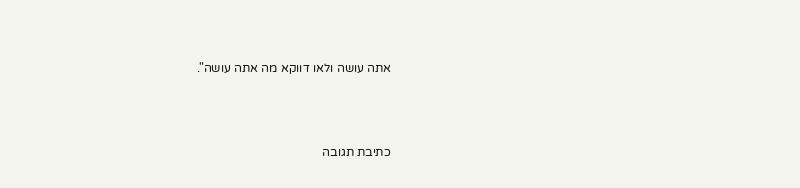אתה עושה ולאו דווקא מה אתה עושה".



כתיבת תגובה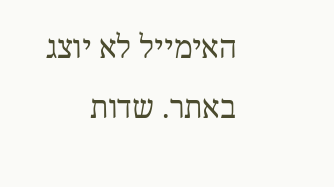האימייל לא יוצג באתר. שדות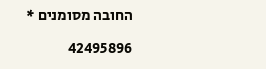החובה מסומנים *

42495896